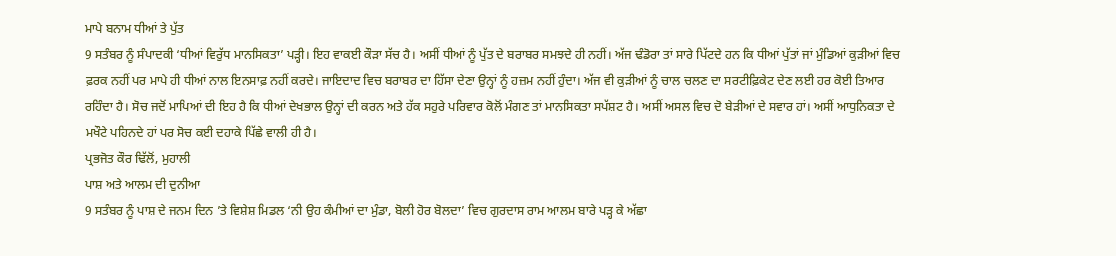ਮਾਪੇ ਬਨਾਮ ਧੀਆਂ ਤੇ ਪੁੱਤ
9 ਸਤੰਬਰ ਨੂੰ ਸੰਪਾਦਕੀ ‘ਧੀਆਂ ਵਿਰੁੱਧ ਮਾਨਸਿਕਤਾ’ ਪੜ੍ਹੀ। ਇਹ ਵਾਕਈ ਕੌੜਾ ਸੱਚ ਹੈ। ਅਸੀਂ ਧੀਆਂ ਨੂੰ ਪੁੱਤ ਦੇ ਬਰਾਬਰ ਸਮਝਦੇ ਹੀ ਨਹੀਂ। ਅੱਜ ਢੰਡੋਰਾ ਤਾਂ ਸਾਰੇ ਪਿੱਟਦੇ ਹਨ ਕਿ ਧੀਆਂ ਪੁੱਤਾਂ ਜਾਂ ਮੁੰਡਿਆਂ ਕੁੜੀਆਂ ਵਿਚ ਫ਼ਰਕ ਨਹੀਂ ਪਰ ਮਾਪੇ ਹੀ ਧੀਆਂ ਨਾਲ ਇਨਸਾਫ਼ ਨਹੀਂ ਕਰਦੇ। ਜਾਇਦਾਦ ਵਿਚ ਬਰਾਬਰ ਦਾ ਹਿੱਸਾ ਦੇਣਾ ਉਨ੍ਹਾਂ ਨੂੰ ਹਜ਼ਮ ਨਹੀਂ ਹੁੰਦਾ। ਅੱਜ ਵੀ ਕੁੜੀਆਂ ਨੂੰ ਚਾਲ ਚਲਣ ਦਾ ਸਰਟੀਫ਼ਿਕੇਟ ਦੇਣ ਲਈ ਹਰ ਕੋਈ ਤਿਆਰ ਰਹਿੰਦਾ ਹੈ। ਸੋਚ ਜਦੋਂ ਮਾਪਿਆਂ ਦੀ ਇਹ ਹੈ ਕਿ ਧੀਆਂ ਦੇਖਭਾਲ ਉਨ੍ਹਾਂ ਦੀ ਕਰਨ ਅਤੇ ਹੱਕ ਸਹੁਰੇ ਪਰਿਵਾਰ ਕੋਲੋਂ ਮੰਗਣ ਤਾਂ ਮਾਨਸਿਕਤਾ ਸਪੱਸ਼ਟ ਹੈ। ਅਸੀਂ ਅਸਲ ਵਿਚ ਦੋ ਬੇੜੀਆਂ ਦੇ ਸਵਾਰ ਹਾਂ। ਅਸੀਂ ਆਧੁਨਿਕਤਾ ਦੇ ਮਖੌਟੇ ਪਹਿਨਦੇ ਹਾਂ ਪਰ ਸੋਚ ਕਈ ਦਹਾਕੇ ਪਿੱਛੇ ਵਾਲੀ ਹੀ ਹੈ।
ਪ੍ਰਭਜੋਤ ਕੌਰ ਢਿੱਲੋਂ, ਮੁਹਾਲੀ
ਪਾਸ਼ ਅਤੇ ਆਲਮ ਦੀ ਦੁਨੀਆ
9 ਸਤੰਬਰ ਨੂੰ ਪਾਸ਼ ਦੇ ਜਨਮ ਦਿਨ ’ਤੇ ਵਿਸ਼ੇਸ਼ ਮਿਡਲ ‘ਨੀ ਉਹ ਕੰਮੀਆਂ ਦਾ ਮੁੰਡਾ, ਬੋਲੀ ਹੋਰ ਬੋਲਦਾ’ ਵਿਚ ਗੁਰਦਾਸ ਰਾਮ ਆਲਮ ਬਾਰੇ ਪੜ੍ਹ ਕੇ ਅੱਛਾ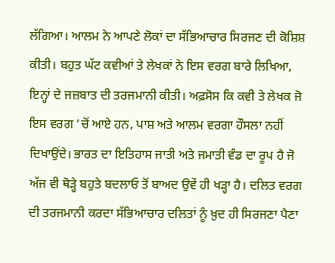ਲੱਗਿਆ। ਆਲਮ ਨੇ ਆਪਣੇ ਲੋਕਾਂ ਦਾ ਸੱਭਿਆਚਾਰ ਸਿਰਜਣ ਦੀ ਕੋਸ਼ਿਸ਼ ਕੀਤੀ। ਬਹੁਤ ਘੱਟ ਕਵੀਆਂ ਤੇ ਲੇਖਕਾਂ ਨੇ ਇਸ ਵਰਗ ਬਾਰੇ ਲਿਖਿਆ, ਇਨ੍ਹਾਂ ਦੇ ਜਜ਼ਬਾਤ ਦੀ ਤਰਜਮਾਨੀ ਕੀਤੀ। ਅਫ਼ਸੋਸ ਕਿ ਕਵੀ ਤੇ ਲੇਖਕ ਜੋ ਇਸ ਵਰਗ ’ਚੋਂ ਆਏ ਹਨ, ਪਾਸ਼ ਅਤੇ ਆਲਮ ਵਰਗਾ ਹੌਸਲਾ ਨਹੀਂ ਦਿਖਾਉਂਦੇ। ਭਾਰਤ ਦਾ ਇਤਿਹਾਸ ਜਾਤੀ ਅਤੇ ਜਮਾਤੀ ਵੰਡ ਦਾ ਰੂਪ ਹੈ ਜੋ ਅੱਜ ਵੀ ਥੋੜ੍ਹੇ ਬਹੁਤੇ ਬਦਲਾਓ ਤੋਂ ਬਾਅਦ ਉਵੇਂ ਹੀ ਖੜ੍ਹਾ ਹੈ। ਦਲਿਤ ਵਰਗ ਦੀ ਤਰਜਮਾਨੀ ਕਰਦਾ ਸੱਭਿਆਚਾਰ ਦਲਿਤਾਂ ਨੂੰ ਖ਼ੁਦ ਹੀ ਸਿਰਜਣਾ ਪੈਣਾ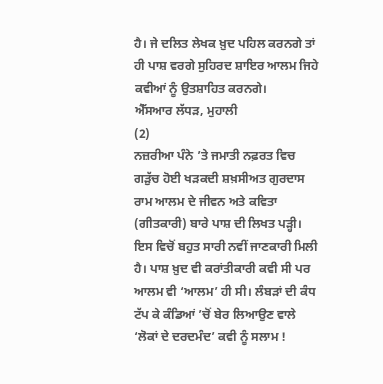ਹੈ। ਜੇ ਦਲਿਤ ਲੇਖਕ ਖ਼ੁਦ ਪਹਿਲ ਕਰਨਗੇ ਤਾਂ ਹੀ ਪਾਸ਼ ਵਰਗੇ ਸੁਹਿਰਦ ਸ਼ਾਇਰ ਆਲਮ ਜਿਹੇ ਕਵੀਆਂ ਨੂੰ ਉਤਸ਼ਾਹਿਤ ਕਰਨਗੇ।
ਐੱਸਆਰ ਲੱਧੜ, ਮੁਹਾਲੀ
(2)
ਨਜ਼ਰੀਆ ਪੰਨੇ ’ਤੇ ਜਮਾਤੀ ਨਫ਼ਰਤ ਵਿਚ ਗੜੁੱਚ ਹੋਈ ਖੜਕਦੀ ਸ਼ਖ਼ਸੀਅਤ ਗੁਰਦਾਸ ਰਾਮ ਆਲਮ ਦੇ ਜੀਵਨ ਅਤੇ ਕਵਿਤਾ (ਗੀਤਕਾਰੀ) ਬਾਰੇ ਪਾਸ਼ ਦੀ ਲਿਖਤ ਪੜ੍ਹੀ। ਇਸ ਵਿਚੋਂ ਬਹੁਤ ਸਾਰੀ ਨਵੀਂ ਜਾਣਕਾਰੀ ਮਿਲੀ ਹੈ। ਪਾਸ਼ ਖ਼ੁਦ ਵੀ ਕਰਾਂਤੀਕਾਰੀ ਕਵੀ ਸੀ ਪਰ ਆਲਮ ਵੀ ‘ਆਲਮ’ ਹੀ ਸੀ। ਲੰਬੜਾਂ ਦੀ ਕੰਧ ਟੱਪ ਕੇ ਕੰਡਿਆਂ ’ਚੋਂ ਬੇਰ ਲਿਆਉਣ ਵਾਲੇ ‘ਲੋਕਾਂ ਦੇ ਦਰਦਮੰਦ’ ਕਵੀ ਨੂੰ ਸਲਾਮ !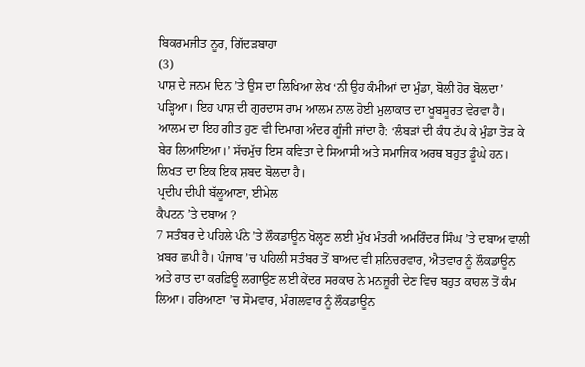ਬਿਕਰਮਜੀਤ ਨੂਰ, ਗਿੱਦੜਬਾਹਾ
(3)
ਪਾਸ਼ ਦੇ ਜਨਮ ਦਿਨ ’ਤੇ ਉਸ ਦਾ ਲਿਖਿਆ ਲੇਖ ‘ਨੀ ਉਹ ਕੰਮੀਆਂ ਦਾ ਮੁੰਡਾ, ਬੋਲੀ ਹੋਰ ਬੋਲਦਾ’ ਪੜ੍ਹਿਆ। ਇਹ ਪਾਸ਼ ਦੀ ਗੁਰਦਾਸ ਰਾਮ ਆਲਮ ਨਾਲ ਹੋਈ ਮੁਲਾਕਾਤ ਦਾ ਖੂਬਸੂਰਤ ਵੇਰਵਾ ਹੈ। ਆਲਮ ਦਾ ਇਹ ਗੀਤ ਹੁਣ ਵੀ ਦਿਮਾਗ ਅੰਦਰ ਗੂੰਜੀ ਜਾਂਦਾ ਹੈ: ‘ਲੰਬੜਾਂ ਦੀ ਕੰਧ ਟੱਪ ਕੇ ਮੁੰਡਾ ਤੋੜ ਕੇ ਬੇਰ ਲਿਆਇਆ।’ ਸੱਚਮੁੱਚ ਇਸ ਕਵਿਤਾ ਦੇ ਸਿਆਸੀ ਅਤੇ ਸਮਾਜਿਕ ਅਰਥ ਬਹੁਤ ਡੂੰਘੇ ਹਨ। ਲਿਖਤ ਦਾ ਇਕ ਇਕ ਸ਼ਬਦ ਬੋਲਦਾ ਹੈ।
ਪ੍ਰਦੀਪ ਦੀਪੀ ਬੱਲੂਆਣਾ, ਈਮੇਲ
ਕੈਪਟਨ ’ਤੇ ਦਬਾਅ ?
7 ਸਤੰਬਰ ਦੇ ਪਹਿਲੇ ਪੰਨੇ ’ਤੇ ਲੌਕਡਾਊਨ ਖੋਲ੍ਹਣ ਲਈ ਮੁੱਖ ਮੰਤਰੀ ਅਮਰਿੰਦਰ ਸਿੰਘ ’ਤੇ ਦਬਾਅ ਵਾਲੀ ਖ਼ਬਰ ਛਪੀ ਹੈ। ਪੰਜਾਬ ’ਚ ਪਹਿਲੀ ਸਤੰਬਰ ਤੋਂ ਬਾਅਦ ਵੀ ਸ਼ਨਿਚਰਵਾਰ, ਐਤਵਾਰ ਨੂੰ ਲੌਕਡਾਊਨ ਅਤੇ ਰਾਤ ਦਾ ਕਰਫ਼ਿਊ ਲਗਾਉਣ ਲਈ ਕੇਂਦਰ ਸਰਕਾਰ ਨੇ ਮਨਜ਼ੂਰੀ ਦੇਣ ਵਿਚ ਬਹੁਤ ਕਾਹਲ ਤੋਂ ਕੰਮ ਲਿਆ। ਹਰਿਆਣਾ ’ਚ ਸੋਮਵਾਰ, ਮੰਗਲਵਾਰ ਨੂੰ ਲੌਕਡਾਊਨ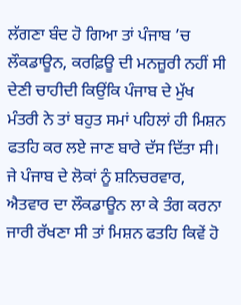ਲੱਗਣਾ ਬੰਦ ਹੋ ਗਿਆ ਤਾਂ ਪੰਜਾਬ ’ਚ ਲੌਕਡਾਊਨ, ਕਰਫ਼ਿਊ ਦੀ ਮਨਜ਼ੂਰੀ ਨਹੀਂ ਸੀ ਦੇਣੀ ਚਾਹੀਦੀ ਕਿਉਂਕਿ ਪੰਜਾਬ ਦੇ ਮੁੱਖ ਮੰਤਰੀ ਨੇ ਤਾਂ ਬਹੁਤ ਸਮਾਂ ਪਹਿਲਾਂ ਹੀ ਮਿਸ਼ਨ ਫਤਹਿ ਕਰ ਲਏ ਜਾਣ ਬਾਰੇ ਦੱਸ ਦਿੱਤਾ ਸੀ। ਜੇ ਪੰਜਾਬ ਦੇ ਲੋਕਾਂ ਨੂੰ ਸ਼ਨਿਚਰਵਾਰ, ਐਤਵਾਰ ਦਾ ਲੌਕਡਾਊਨ ਲਾ ਕੇ ਤੰਗ ਕਰਨਾ ਜਾਰੀ ਰੱਖਣਾ ਸੀ ਤਾਂ ਮਿਸ਼ਨ ਫਤਹਿ ਕਿਵੇਂ ਹੋ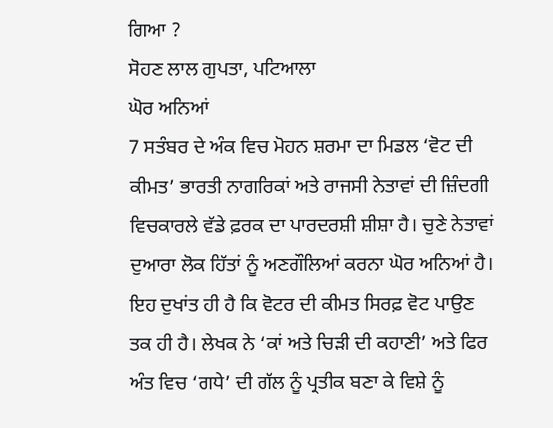ਗਿਆ ?
ਸੋਹਣ ਲਾਲ ਗੁਪਤਾ, ਪਟਿਆਲਾ
ਘੋਰ ਅਨਿਆਂ
7 ਸਤੰਬਰ ਦੇ ਅੰਕ ਵਿਚ ਮੋਹਨ ਸ਼ਰਮਾ ਦਾ ਮਿਡਲ ‘ਵੋਟ ਦੀ ਕੀਮਤ’ ਭਾਰਤੀ ਨਾਗਰਿਕਾਂ ਅਤੇ ਰਾਜਸੀ ਨੇਤਾਵਾਂ ਦੀ ਜ਼ਿੰਦਗੀ ਵਿਚਕਾਰਲੇ ਵੱਡੇ ਫ਼ਰਕ ਦਾ ਪਾਰਦਰਸ਼ੀ ਸ਼ੀਸ਼ਾ ਹੈ। ਚੁਣੇ ਨੇਤਾਵਾਂ ਦੁਆਰਾ ਲੋਕ ਹਿੱਤਾਂ ਨੂੰ ਅਣਗੌਲਿਆਂ ਕਰਨਾ ਘੋਰ ਅਨਿਆਂ ਹੈ। ਇਹ ਦੁਖਾਂਤ ਹੀ ਹੈ ਕਿ ਵੋਟਰ ਦੀ ਕੀਮਤ ਸਿਰਫ਼ ਵੋਟ ਪਾਉਣ ਤਕ ਹੀ ਹੈ। ਲੇਖਕ ਨੇ ‘ਕਾਂ ਅਤੇ ਚਿੜੀ ਦੀ ਕਹਾਣੀ’ ਅਤੇ ਫਿਰ ਅੰਤ ਵਿਚ ‘ਗਧੇ’ ਦੀ ਗੱਲ ਨੂੰ ਪ੍ਰਤੀਕ ਬਣਾ ਕੇ ਵਿਸ਼ੇ ਨੂੰ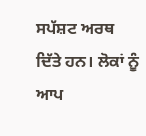ਸਪੱਸ਼ਟ ਅਰਥ ਦਿੱਤੇ ਹਨ। ਲੋਕਾਂ ਨੂੰ ਆਪ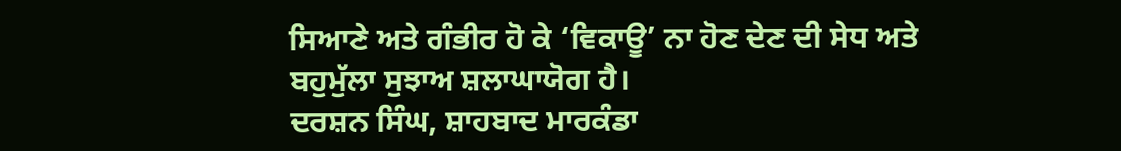ਸਿਆਣੇ ਅਤੇ ਗੰਭੀਰ ਹੋ ਕੇ ‘ਵਿਕਾਊ’ ਨਾ ਹੋਣ ਦੇਣ ਦੀ ਸੇਧ ਅਤੇ ਬਹੁਮੁੱਲਾ ਸੁਝਾਅ ਸ਼ਲਾਘਾਯੋਗ ਹੈ।
ਦਰਸ਼ਨ ਸਿੰਘ, ਸ਼ਾਹਬਾਦ ਮਾਰਕੰਡਾ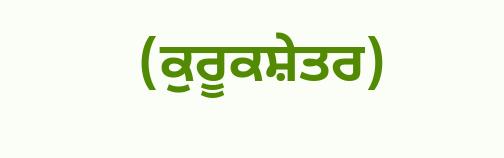(ਕੁਰੂਕਸ਼ੇਤਰ)